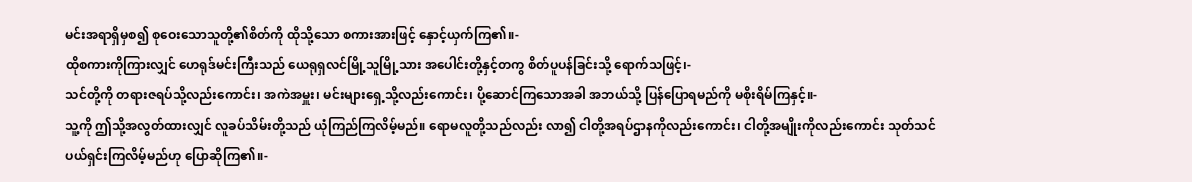မင်းအရာရှိမှစ၍ စုဝေးသောသူတို့၏စိတ်ကို ထိုသို့သော စကားအားဖြင့် နှောင့်ယှက်ကြ၏။-
ထိုစကားကိုကြားလျှင် ဟေရုဒ်မင်းကြီးသည် ယေရုရှလင်မြို့သူမြို့သား အပေါင်းတို့နှင့်တကွ စိတ်ပူပန်ခြင်းသို့ ရောက်သဖြင့်၊-
သင်တို့ကို တရားဇရပ်သို့လည်းကောင်း၊ အကဲအမှူး၊ မင်းများရှေ့သို့လည်းကောင်း၊ ပို့ဆောင်ကြသောအခါ အဘယ်သို့ ပြန်ပြောရမည်ကို မစိုးရိမ်ကြနှင့်။-
သူ့ကို ဤသို့အလွတ်ထားလျှင် လူခပ်သိမ်းတို့သည် ယုံကြည်ကြလိမ့်မည်။ ရောမလူတို့သည်လည်း လာ၍ ငါတို့အရပ်ဌာနကိုလည်းကောင်း၊ ငါတို့အမျိုးကိုလည်းကောင်း သုတ်သင်ပယ်ရှင်းကြလိမ့်မည်ဟု ပြောဆိုကြ၏။-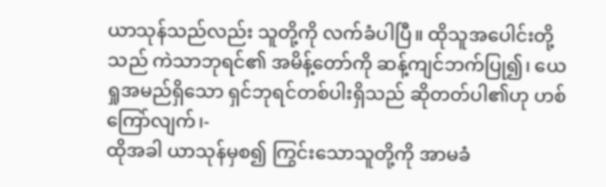ယာသုန်သည်လည်း သူတို့ကို လက်ခံပါပြီ။ ထိုသူအပေါင်းတို့သည် ကဲသာဘုရင်၏ အမိန့်တော်ကို ဆန့်ကျင်ဘက်ပြု၍၊ ယေရှုအမည်ရှိသော ရှင်ဘုရင်တစ်ပါးရှိသည် ဆိုတတ်ပါ၏ဟု ဟစ်ကြော်လျက်၊-
ထိုအခါ ယာသုန်မှစ၍ ကြွင်းသောသူတို့ကို အာမခံ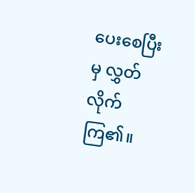ပေးစေပြီးမှ လွှတ်လိုက်ကြ၏။